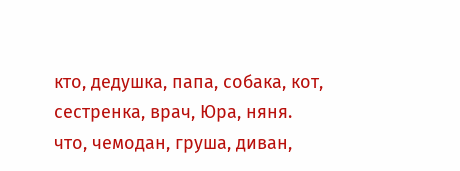кто, дедушка, папа, собака, кот, сестренка, врач, Юра, няня.
что, чемодан, груша, диван,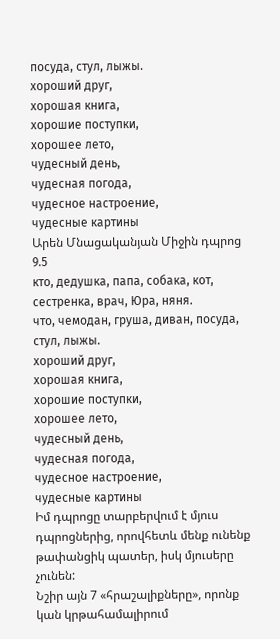посуда, стул, лыжы.
хороший друг,
хорошая книга,
хорошие поступки,
хорошее лето,
чудесный день,
чудесная погода,
чудесное настроение,
чудесные картины
Արեն Մնացականյան Միջին դպրոց 9.5
кто, дедушка, папа, собака, кот, сестренка, врач, Юра, няня.
что, чемодан, груша, диван, посуда, стул, лыжы.
хороший друг,
хорошая книга,
хорошие поступки,
хорошее лето,
чудесный день,
чудесная погода,
чудесное настроение,
чудесные картины
Իմ դպրոցը տարբերվում է մյուս դպրոցներից, որովհետև մենք ունենք թափանցիկ պատեր, իսկ մյուսերը չունեն:
Նշիր այն 7 «հրաշալիքները», որոնք կան կրթահամալիրում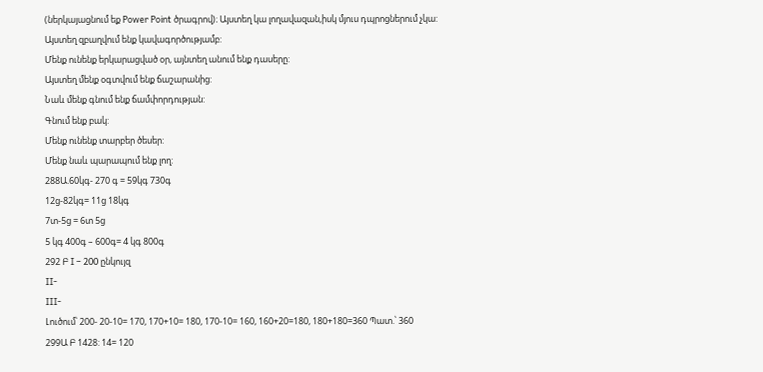(ներկայացնում եք Power Point ծրագրով)։ Այստեղ կա լողավազան,իսկ մյուս դպրոցներում չկա:
Այստեղ զբաղվում ենք կավագործությամբ:
Մենք ունենք երկարացված օր, այնտեղ անում ենք դասերը:
Այստեղ մենք օգտվում ենք ճաշարանից:
Նաև մենք գնում ենք ճամփորդության:
Գնում ենք բակ:
Մենք ունենք տարբեր ծեսեր:
Մենք նաև պարապում ենք լող:
288Ա.60կգ- 270 գ = 59կգ 730գ
12ց-82կգ= 11ց 18կգ
7տ-5ց = 6տ 5ց
5 կգ 400գ – 600գ= 4 կգ 800գ
292 Բ I – 200 ընկույզ
II-
III-
Լուծում՝ 200- 20-10= 170, 170+10= 180, 170-10= 160, 160+20=180, 180+180=360 Պատ.՝ 360
299Ա Բ 1428: 14= 120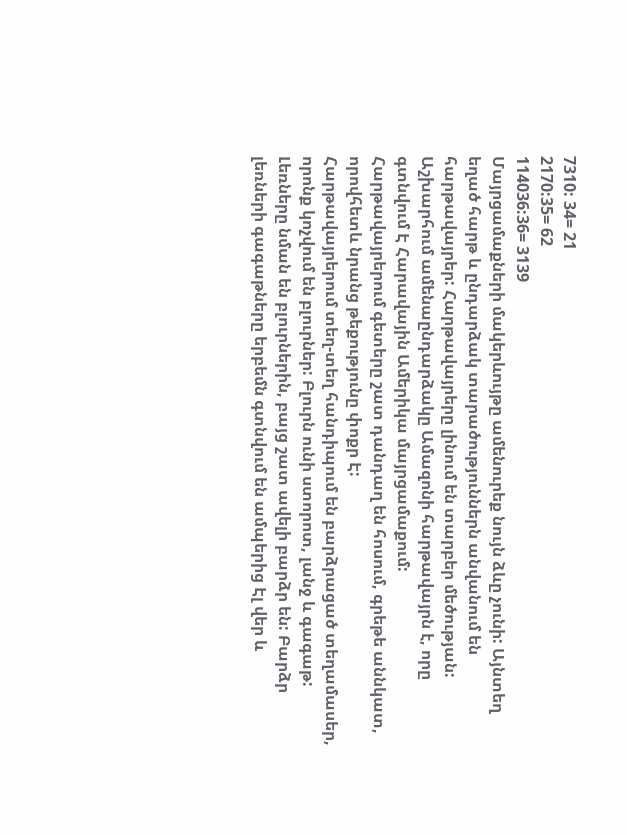7310: 34= 21
2170:35= 62
114036:36= 3139
Մայրցամաքների մակերևույթը ամենուրեք նույն ձևը չունի: Այնտեղ եղած հարթ և ընդարձակ տարածություններն անվանում են հարթավայրեր: Հարթավայրերը լինում են տարբեր մեծության: Աշխարհում ամենաընդարձակը Ամազոնի հարթավայրն է, որը գտնվում Է Հարավային Ամերիկա մայրցամաքում:
Հարթավայրերում գետերը շատ դանդաղ են հոսում, գրեթե աննկատ, որովհետև նրանց թեքությունը փոքր Է:
Հարթավայրերում տեղ-տեղ հանդիպում են բարձրացած տեղամասեր, որոնք կոչվում են բլուրներ: Բլուրն ունի ստորոտ, լանջ և գագաթ: Լեռները նման են բլուրներին, բայց շատ ավելի բարձր են: Բարձր լեռների գագաթները երբեմն գտնվում են ամպերից Էլ վեր և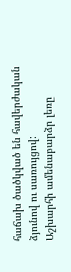հաճախ ծածկված են հավերժական ձյունով ու սառույցով:
Աշխարհի ամենաբարձր լեռը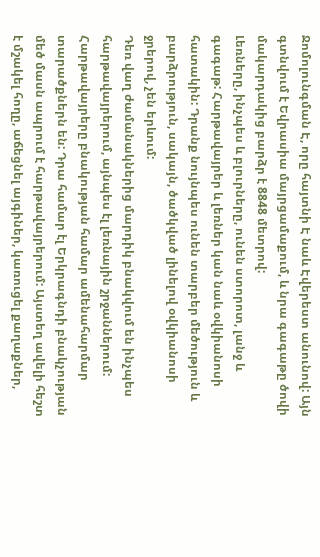Ջոմոլունգման Է, որը հայտնի Է նաև Էվերեստ անունով: Այն գտնվում է Եվրասիա մայրցամաքում, և նրա գագաթը ծովի մակարդակից բարձր է 8848 մետրով:
Լեռները, ինչպես և բլուրները, ունեն ստորոտ, լանջ և գագաթ: Հարթավայրեր և լեռներ կան նաև օվկիանոսի հատակին: Դրանք նույնպես ունեն տարբեր մեծություն և բարձրություն, սակայն, ծածկված լինելով օվկիանոսի ջրերով, չեն երևում:
Դեռ վաղ ժամանակներից մարդիկ բնակվում են ինչպես հարթավայրերում, այնպես էլ լեռնային շրջաններում:
Հարթավայրերը բնակության համար ամենահարմար տարածքներն են: Դրա համար էլ Երկրագնդի բնակչության մեծ մասն ապրում է հարթավայրերում: Այստեղ ավելի հեշտ է մշակել հողը, աճեցնել այգիներ, կառուցել քաղաքներ,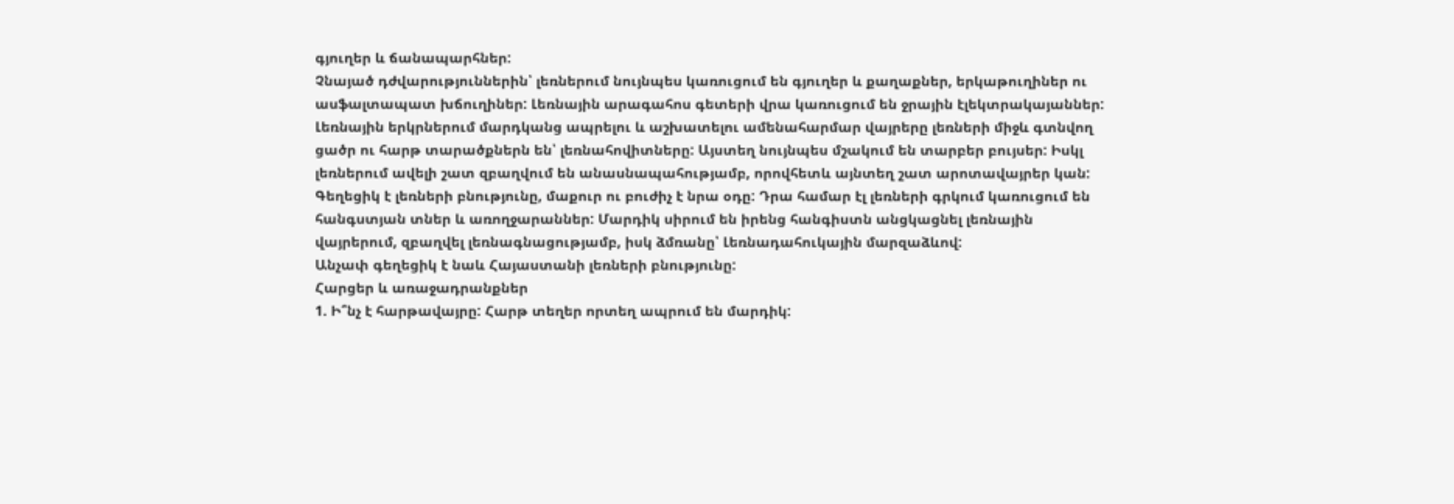գյուղեր և ճանապարհներ:
Չնայած դժվարություններին՝ լեռներում նույնպես կառուցում են գյուղեր և քաղաքներ, երկաթուղիներ ու ասֆալտապատ խճուղիներ: Լեռնային արագահոս գետերի վրա կառուցում են ջրային էլեկտրակայաններ: Լեռնային երկրներում մարդկանց ապրելու և աշխատելու ամենահարմար վայրերը լեռների միջև գտնվող ցածր ու հարթ տարածքներն են՝ լեռնահովիտները: Այստեղ նույնպես մշակում են տարբեր բույսեր: Իսկլ լեռներում ավելի շատ զբաղվում են անասնապահությամբ, որովհետև այնտեղ շատ արոտավայրեր կան:
Գեղեցիկ է լեռների բնությունը, մաքուր ու բուժիչ է նրա օդը: Դրա համար էլ լեռների գրկում կառուցում են հանգստյան տներ և առողջարաններ: Մարդիկ սիրում են իրենց հանգիստն անցկացնել լեռնային վայրերում, զբաղվել լեռնագնացությամբ, իսկ ձմռանը՝ Լեռնադահուկային մարզաձևով:
Անչափ գեղեցիկ է նաև Հայաստանի լեռների բնությունը:
Հարցեր և առաջադրանքներ
1. Ի՞նչ է հարթավայրը: Հարթ տեղեր որտեղ ապրում են մարդիկ: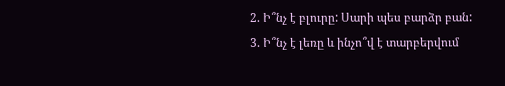2. Ի՞նչ է բլուրը: Սարի պես բարձր բան:
3. Ի՞նչ է լեռը և ինչո՞վ է տարբերվում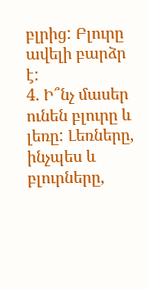բլրից: Բլուրը ավելի բարձր է:
4. Ի՞նչ մասեր ունեն բլուրը և լեռը: Լեռները, ինչպես և բլուրները,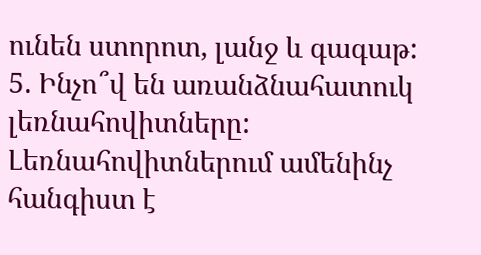ունեն ստորոտ, լանջ և գագաթ:
5. Ինչո՞վ են առանձնահատուկ լեռնահովիտները: Լեռնահովիտներում ամենինչ հանգիստ է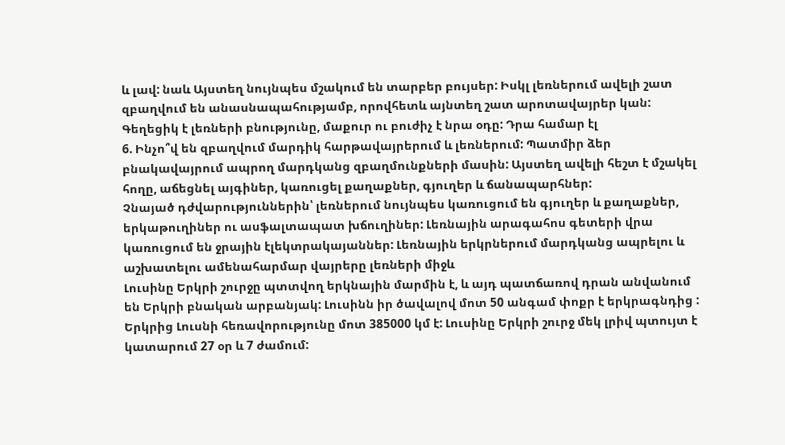և լավ: նաև Այստեղ նույնպես մշակում են տարբեր բույսեր: Իսկլ լեռներում ավելի շատ զբաղվում են անասնապահությամբ, որովհետև այնտեղ շատ արոտավայրեր կան:
Գեղեցիկ է լեռների բնությունը, մաքուր ու բուժիչ է նրա օդը: Դրա համար էլ
6. Ինչո՞վ են զբաղվում մարդիկ հարթավայրերում և լեռներում: Պատմիր ձեր բնակավայրում ապրող մարդկանց զբաղմունքների մասին: Այստեղ ավելի հեշտ է մշակել հողը, աճեցնել այգիներ, կառուցել քաղաքներ, գյուղեր և ճանապարհներ:
Չնայած դժվարություններին՝ լեռներում նույնպես կառուցում են գյուղեր և քաղաքներ, երկաթուղիներ ու ասֆալտապատ խճուղիներ: Լեռնային արագահոս գետերի վրա կառուցում են ջրային էլեկտրակայաններ: Լեռնային երկրներում մարդկանց ապրելու և աշխատելու ամենահարմար վայրերը լեռների միջև
Լուսինը Երկրի շուրջը պտտվող երկնային մարմին է, և այդ պատճառով դրան անվանում են Երկրի բնական արբանյակ: Լուսինն իր ծավալով մոտ 50 անգամ փոքր է երկրագնդից : Երկրից Լուսնի հեռավորությունը մոտ 385000 կմ է: Լուսինը Երկրի շուրջ մեկ լրիվ պտույտ է կատարում 27 օր և 7 ժամում: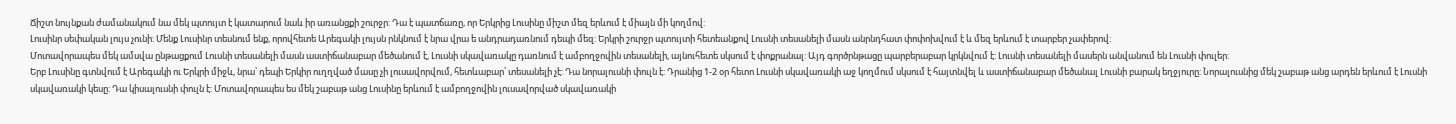Ճիշտ նույնքան ժամանակում նա մեկ պտույտ է կատարում նաև իր առանցքի շուրջր: Դա է պատճառը, որ Երկրից Լուսինը միշտ մեզ երևում է միայն մի կողմով:
Լուսինր սեփական լույս չունի: Մենք Լուսինր տեսնում ենք, որովհետե Արեգակի լույսն րնկնում է նրա վրա ե անդրադառնում դեպի մեզ: Երկրի շուրջր պտույտի հետեանքով Լուսնի տեսանելի մասն անրնդհատ փոփոխվում է և մեզ երևում է տարբեր չափերով:
Մոտավորապես մեկ ամսվա ընթացքում Լուսնի տեսանելի մասն աստիճանաբար մեծանում է, Լուսնի սկավառակը դառնում է ամբողջովին տեսանելի, այնուհետե սկսում է փոքրանալ: Այդ գործրնթացը պարբերաբար կրկնվում է: Լուսնի տեսանելի մասերն անվանում են Լուսնի փուլեր:
Երբ Լուսինը գտնվում է Արեգակի ու Երկրի միջև, նրա՝ դեպի Երկիր ուղղված մասը չի լուսավորվում, հետևաբար՝ տեսանելի չէ: Դա նորալուսնի փուլն է: Դրանից 1-2 օր հետո Լուսնի սկավառակի աջ կողմում սկսում է հայտնվել և աստիճանաբար մեծանալ Լուսնի բարակ եղջյուրը: Նորալուսնից մեկ շաբաթ անց արդեն երևում է Լուսնի սկավառակի կեսը: Դա կիսալուսնի փուլն է: Մոտավորապես ես մեկ շաբաթ անց Լուսինը երևում է ամբողջովին լուսավորված սկավառակի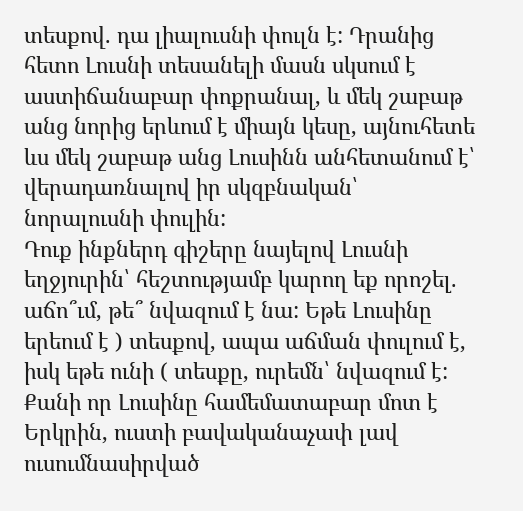տեսքով. դա լիալուսնի փուլն է: Դրանից հետո Լուսնի տեսանելի մասն սկսում է աստիճանաբար փոքրանալ, և մեկ շաբաթ անց նորից երևում է միայն կեսը, այնուհետե ևս մեկ շաբաթ անց Լուսինն անհետանում է՝ վերադառնալով իր սկզբնական՝ նորալուսնի փուլին:
Դուք ինքներդ գիշերը նայելով Լուսնի եղջյուրին՝ հեշտությամբ կարող եք որոշել. աճո՞ւմ, թե՞ նվազում է նա: Եթե Լուսինը երեում է ) տեսքով, ապա աճման փուլում է, իսկ եթե ունի ( տեսքը, ուրեմն՝ նվազում է:
Քանի որ Լուսինը համեմատաբար մոտ է Երկրին, ուստի բավականաչափ լավ ուսումնասիրված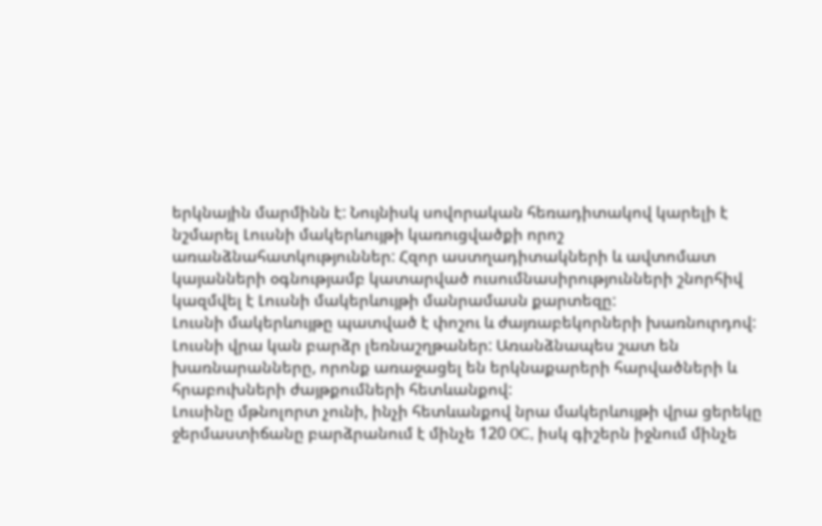երկնային մարմինն է: Նույնիսկ սովորական հեռադիտակով կարելի է նշմարել Լուսնի մակերևույթի կառուցվածքի որոշ առանձնահատկություններ: Հզոր աստղադիտակների և ավտոմատ կայանների օգնությամբ կատարված ուսումնասիրությունների շնորհիվ կազմվել է Լուսնի մակերևույթի մանրամասն քարտեզը:
Լուսնի մակերևույթը պատված է փոշու և ժայռաբեկորների խառնուրդով: Լուսնի վրա կան բարձր լեռնաշղթաներ: Առանձնապես շատ են խառնարանները, որոնք առաջացել են երկնաքարերի հարվածների և հրաբուխների ժայթքումների հետևանքով:
Լուսինը մթնոլորտ չունի, ինչի հետևանքով նրա մակերևույթի վրա ցերեկը ջերմաստիճանը բարձրանում է մինչե 120 0C, իսկ գիշերն իջնում մինչե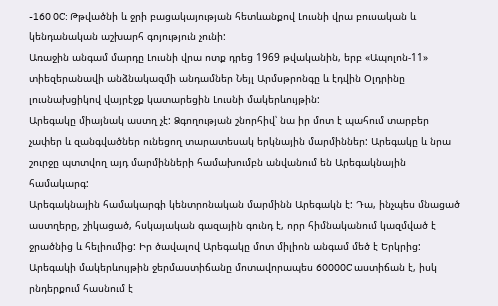-160 0C: Թթվածնի և ջրի բացակայության հետևանքով Լուսնի վրա բուսական և կենդանական աշխարհ գոյություն չունի:
Առաջին անգամ մարդը Լուսնի վրա ոտք դրեց 1969 թվականին, երբ «Ապոլոն-11» տիեզերանավի անձնակազմի անդամներ Նեյլ Արմսթրոնգը և էդվին Օլդրինը լուսնախցիկով վայրէջք կատարեցին Լուսնի մակերևույթին:
Արեգակը միայնակ աստղ չէ: Ձգողության շնորհիվ՝ նա իր մոտ է պահում տարբեր չափեր և զանգվածներ ունեցող տարատեսակ երկնային մարմիններ: Արեգակը և նրա շուրջը պտտվող այդ մարմինների համախումբն անվանում են Արեգակնային համակարգ:
Արեգակնային համակարգի կենտրոնական մարմինն Արեգակն է: Դա, ինչպես մնացած աստղերը, շիկացած, հսկայական գազային գունդ է, որր հիմնականում կազմված է ջրածնից և հելիումից: Իր ծավալով Արեգակը մոտ միլիոն անգամ մեծ է Երկրից: Արեգակի մակերևույթին ջերմաստիճանը մոտավորապես 60000C աստիճան է, իսկ րնդերքում հասնում է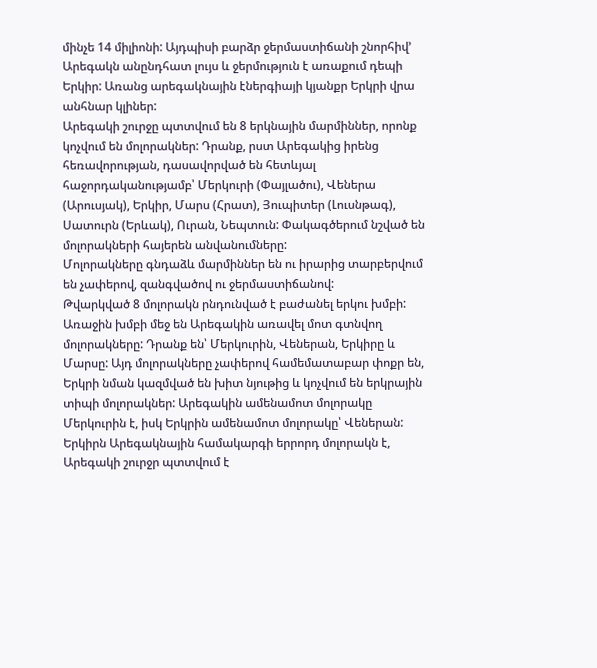մինչե 14 միլիոնի: Այդպիսի բարձր ջերմաստիճանի շնորհիվ’ Արեգակն անընդհատ լույս և ջերմություն է առաքում դեպի Երկիր: Առանց արեգակնային էներգիայի կյանքր Երկրի վրա անհնար կլիներ:
Արեգակի շուրջը պտտվում են 8 երկնային մարմիններ, որոնք կոչվում են մոլորակներ: Դրանք, րստ Արեգակից իրենց հեռավորության, դասավորված են հետևյալ հաջորդականությամբ՝ Մերկուրի (Փայլածու), Վեներա (Արուսյակ), Երկիր, Մարս (Հրատ), Յուպիտեր (Լուսնթագ), Սատուրն (Երևակ), Ուրան, Նեպտուն: Փակագծերում նշված են մոլորակների հայերեն անվանումները:
Մոլորակները գնդաձև մարմիններ են ու իրարից տարբերվում են չափերով, զանգվածով ու ջերմաստիճանով:
Թվարկված 8 մոլորակն րնդունված է բաժանել երկու խմբի: Առաջին խմբի մեջ են Արեգակին առավել մոտ գտնվող մոլորակները: Դրանք են՝ Մերկուրին, Վեներան, Երկիրը և Մարսը: Այդ մոլորակները չափերով համեմատաբար փոքր են, Երկրի նման կազմված են խիտ նյութից և կոչվում են երկրային տիպի մոլորակներ: Արեգակին ամենամոտ մոլորակը Մերկուրին է, իսկ Երկրին ամենամոտ մոլորակը՝ Վեներան:
Երկիրն Արեգակնային համակարգի երրորդ մոլորակն է, Արեգակի շուրջր պտտվում է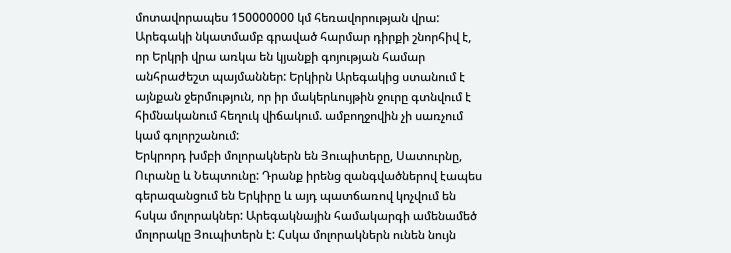մոտավորապես 150000000 կմ հեռավորության վրա: Արեգակի նկատմամբ գրաված հարմար դիրքի շնորհիվ է, որ Երկրի վրա առկա են կյանքի գոյության համար անհրաժեշտ պայմաններ: Երկիրն Արեգակից ստանում է այնքան ջերմություն, որ իր մակերևույթին ջուրը գտնվում է հիմնականում հեղուկ վիճակում. ամբողջովին չի սառչում կամ գոլորշանում:
Երկրորդ խմբի մոլորակներն են Յուպիտերը, Սատուրնը, Ուրանը և Նեպտունը: Դրանք իրենց զանգվածներով էապես գերազանցում են Երկիրը և այդ պատճառով կոչվում են հսկա մոլորակներ: Արեգակնային համակարգի ամենամեծ մոլորակը Յուպիտերն է: Հսկա մոլորակներն ունեն նույն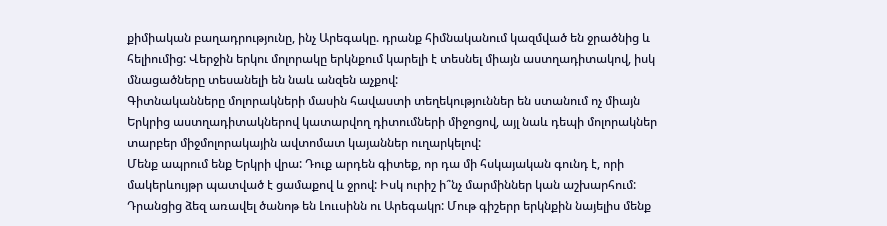քիմիական բաղադրությունը, ինչ Արեգակը. դրանք հիմնականում կազմված են ջրածնից և հելիումից: Վերջին երկու մոլորակը երկնքում կարելի է տեսնել միայն աստղադիտակով, իսկ մնացածները տեսանելի են նաև անզեն աչքով:
Գիտնականները մոլորակների մասին հավաստի տեղեկություններ են ստանում ոչ միայն Երկրից աստղադիտակներով կատարվող դիտումների միջոցով, այլ նաև դեպի մոլորակներ տարբեր միջմոլորակային ավտոմատ կայաններ ուղարկելով:
Մենք ապրում ենք Երկրի վրա: Դուք արդեն գիտեք, որ դա մի հսկայական գունդ է, որի մակերևույթր պատված է ցամաքով և ջրով: Իսկ ուրիշ ի՞նչ մարմիններ կան աշխարհում:
Դրանցից ձեզ առավել ծանոթ են Լոււսինն ու Արեգակր: Մութ գիշերր երկնքին նայելիս մենք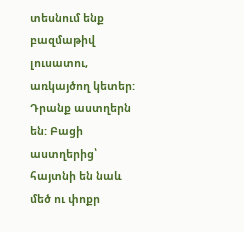տեսնում ենք բազմաթիվ լուսատու, առկայծող կետեր: Դրանք աստղերն են: Բացի աստղերից՝ հայտնի են նաև մեծ ու փոքր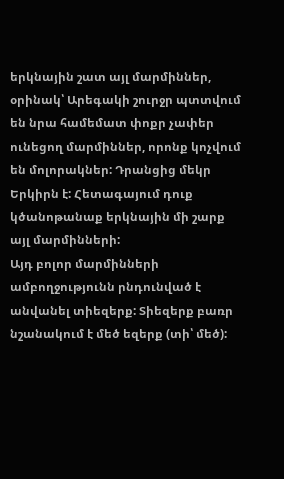երկնային շատ այլ մարմիններ, օրինակ՝ Արեգակի շուրջր պտտվում են նրա համեմատ փոքր չափեր ունեցող մարմիններ, որոնք կոչվում են մոլորակներ: Դրանցից մեկր Երկիրն է: Հետագայում դուք կծանոթանաք երկնային մի շարք այլ մարմինների:
Այդ բոլոր մարմինների ամբողջությունն րնդունված է անվանել տիեզերք: Տիեզերք բառր նշանակում է մեծ եզերք (տի՝ մեծ):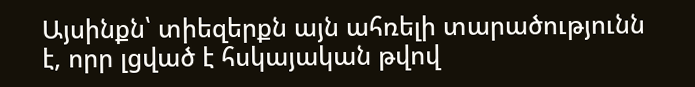Այսինքն՝ տիեզերքն այն ահռելի տարածությունն է, որր լցված է հսկայական թվով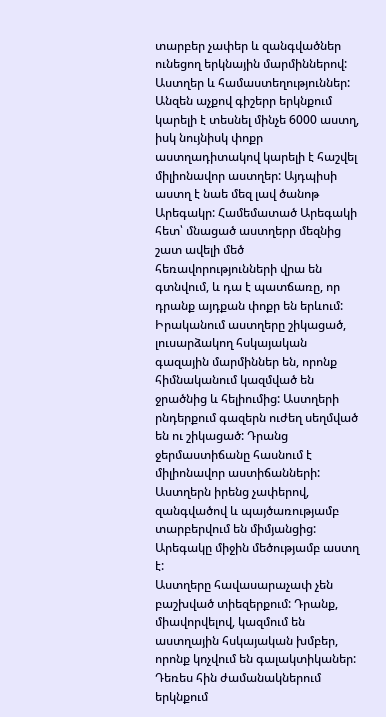տարբեր չափեր և զանգվածներ ունեցող երկնային մարմիններով:
Աստղեր և համաստեղություններ: Անզեն աչքով գիշերր երկնքում կարելի է տեսնել մինչե 6000 աստղ, իսկ նույնիսկ փոքր աստղադիտակով կարելի է հաշվել միլիոնավոր աստղեր: Այդպիսի աստղ է նաե մեզ լավ ծանոթ Արեգակր: Համեմատած Արեգակի հետ՝ մնացած աստղերր մեզնից շատ ավելի մեծ հեռավորությունների վրա են գտնվում, և դա է պատճառը, որ դրանք այդքան փոքր են երևում:
Իրականում աստղերը շիկացած, լուսարձակող հսկայական գազային մարմիններ են, որոնք հիմնականում կազմված են ջրածնից և հելիումից: Աստղերի րնդերքում գազերն ուժեղ սեղմված են ու շիկացած: Դրանց ջերմաստիճանը հասնում է միլիոնավոր աստիճանների: Աստղերն իրենց չափերով, զանգվածով և պայծառությամբ տարբերվում են միմյանցից: Արեգակը միջին մեծությամբ աստղ է:
Աստղերը հավասարաչափ չեն բաշխված տիեզերքում: Դրանք, միավորվելով, կազմում են աստղային հսկայական խմբեր, որոնք կոչվում են գալակտիկաներ:
Դեռես հին ժամանակներում երկնքում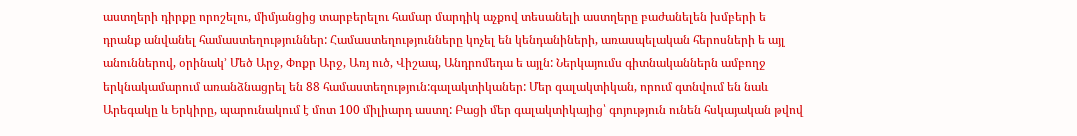աստղերի դիրքը որոշելու, միմյանցից տարբերելու համար մարդիկ աչքով տեսանելի աստղերը բաժանելեն խմբերի ե դրանք անվանել համաստեղություններ: Համաստեղությունները կոչել են կենդանիների, առասպելական հերոսների ե այլ անուններով, օրինակ’ Մեծ Արջ, Փոքր Արջ, Առյ ուծ, Վիշապ, Անդրոմեդա ե այլն: Ներկայումս գիտնականներն ամբողջ երկնակամարում առանձնացրել են 88 համաստեղություն:գալակտիկաներ: Մեր գալակտիկան, որում գտնվում են նաև Արեգակը և Երկիրը, պարունակում է մոտ 100 միլիարդ աստղ: Բացի մեր գալակտիկայից՝ գոյություն ունեն հսկայական թվով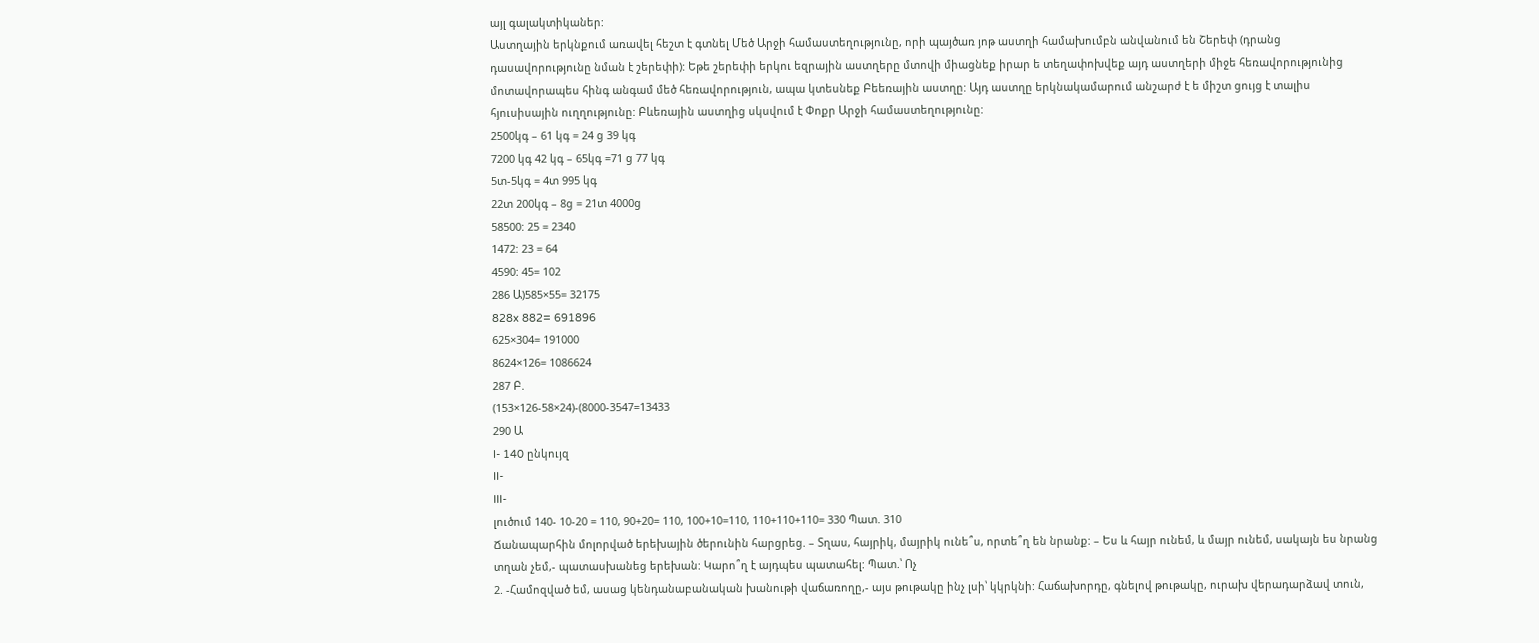այլ գալակտիկաներ:
Աստղային երկնքում առավել հեշտ է գտնել Մեծ Արջի համաստեղությունը, որի պայծառ յոթ աստղի համախումբն անվանում են Շերեփ (դրանց դասավորությունը նման է շերեփի): Եթե շերեփի երկու եզրային աստղերը մտովի միացնեք իրար ե տեղափոխվեք այդ աստղերի միջե հեռավորությունից մոտավորապես հինգ անգամ մեծ հեռավորություն, ապա կտեսնեք Բեեռային աստղը: Այդ աստղը երկնակամարում անշարժ է ե միշտ ցույց է տալիս հյուսիսային ուղղությունը: Բևեռային աստղից սկսվում է Փոքր Արջի համաստեղությունը:
2500կգ – 61 կգ = 24 ց 39 կգ
7200 կգ 42 կգ – 65կգ =71 ց 77 կգ
5տ-5կգ = 4տ 995 կգ
22տ 200կգ – 8ց = 21տ 4000ց
58500: 25 = 2340
1472: 23 = 64
4590: 45= 102
286 Ա)585×55= 32175
828x 882= 691896
625×304= 191000
8624×126= 1086624
287 Բ.
(153×126-58×24)-(8000-3547=13433
290 Ա
I- 140 ընկույզ
II-
III-
լուծում 140- 10-20 = 110, 90+20= 110, 100+10=110, 110+110+110= 330 Պատ. 310
Ճանապարհին մոլորված երեխային ծերունին հարցրեց. – Տղաս, հայրիկ, մայրիկ ունե՞ս, որտե՞ղ են նրանք: – Ես և հայր ունեմ, և մայր ունեմ, սակայն ես նրանց տղան չեմ,- պատասխանեց երեխան: Կարո՞ղ է այդպես պատահել: Պատ.՝ Ոչ
2. -Համոզված եմ, ասաց կենդանաբանական խանութի վաճառողը,- այս թութակը ինչ լսի՝ կկրկնի: Հաճախորդը, գնելով թութակը, ուրախ վերադարձավ տուն,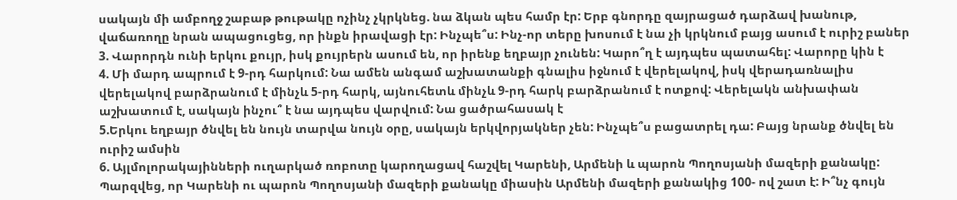սակայն մի ամբողջ շաբաթ թութակը ոչինչ չկրկնեց. նա ձկան պես համր էր: Երբ գնորդը զայրացած դարձավ խանութ, վաճառողը նրան ապացուցեց, որ ինքն իրավացի էր: Ինչպե՞ս: Ինչ-որ տերը խոսում է նա չի կրկնում բայց ասում է ուրիշ բաներ
3. Վարորդն ունի երկու քույր, իսկ քույրերն ասում են, որ իրենք եղբայր չունեն: Կարո՞ղ է այդպես պատահել: Վարորը կին է
4. Մի մարդ ապրում է 9-րդ հարկում: Նա ամեն անգամ աշխատանքի գնալիս իջնում է վերելակով, իսկ վերադառնալիս վերելակով բարձրանում է մինչև 5-րդ հարկ, այնուհետև մինչև 9-րդ հարկ բարձրանում է ոտքով: Վերելակն անխափան աշխատում է, սակայն ինչու՞ է նա այդպես վարվում: Նա ցածրահասակ է
5.Երկու եղբայր ծնվել են նույն տարվա նույն օրը, սակայն երկվորյակներ չեն: Ինչպե՞ս բացատրել դա: Բայց նրանք ծնվել են ուրիշ ամսին
6. Այլմոլորակայինների ուղարկած ռոբոտը կարողացավ հաշվել Կարենի, Արմենի և պարոն Պողոսյանի մազերի քանակը: Պարզվեց, որ Կարենի ու պարոն Պողոսյանի մազերի քանակը միասին Արմենի մազերի քանակից 100- ով շատ է: Ի՞նչ գույն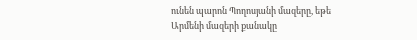ունեն պարոն Պողոսյանի մազերը, եթե Արմենի մազերի քանակը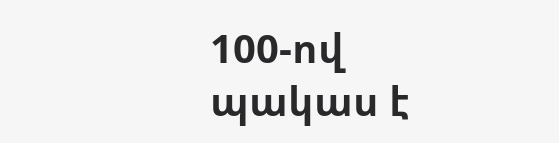100-ով պակաս է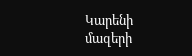Կարենի մազերի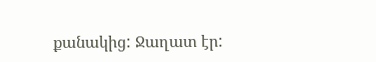քանակից: Ջաղատ էր: